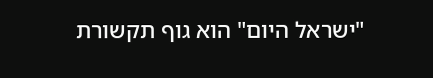"ישראל היום" הוא גוף תקשורת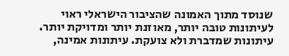שנוסד מתוך האמונה שהציבור הישראלי ראוי לעיתונות טובה יותר, מאוזנת יותר ומדויקת יותר. עיתונות שמדברת ולא צועקת. עיתונות אמינה,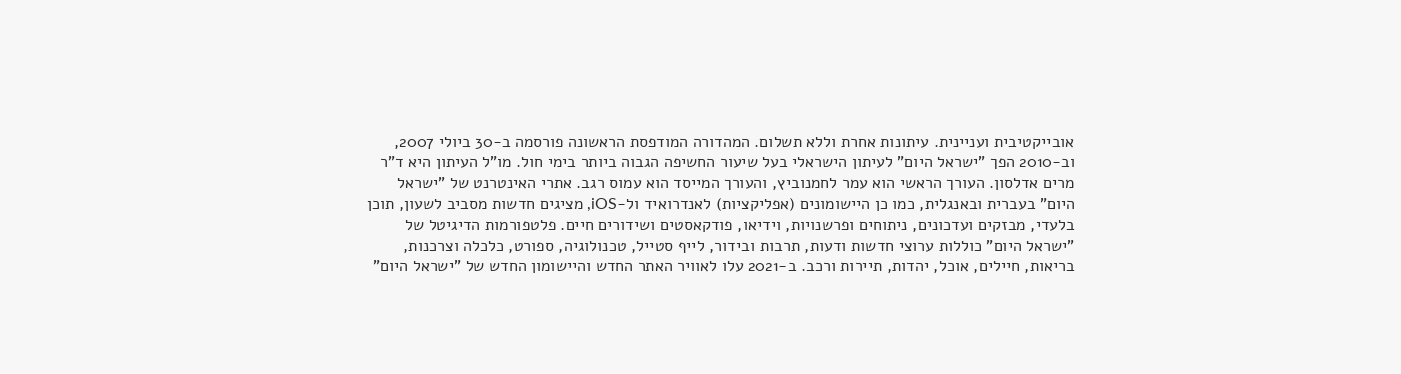אובייקטיבית ועניינית. עיתונות אחרת וללא תשלום. המהדורה המודפסת הראשונה פורסמה ב-30 ביולי 2007, וב-2010 הפך "ישראל היום" לעיתון הישראלי בעל שיעור החשיפה הגבוה ביותר בימי חול. מו"ל העיתון היא ד"ר מרים אדלסון. העורך הראשי הוא עמר לחמנוביץ, והעורך המייסד הוא עמוס רגב. אתרי האינטרנט של "ישראל היום" בעברית ובאנגלית, כמו כן היישומונים (אפליקציות) לאנדרואיד ול-iOS, מציגים חדשות מסביב לשעון, תוכן בלעדי, מבזקים ועדכונים, ניתוחים ופרשנויות, וידיאו, פודקאסטים ושידורים חיים. פלטפורמות הדיגיטל של "ישראל היום" כוללות ערוצי חדשות ודעות, תרבות ובידור, לייף סטייל, טכנולוגיה, ספורט, כלכלה וצרכנות, בריאות, חיילים, אוכל, יהדות, תיירות ורכב. ב-2021 עלו לאוויר האתר החדש והיישומון החדש של "ישראל היום"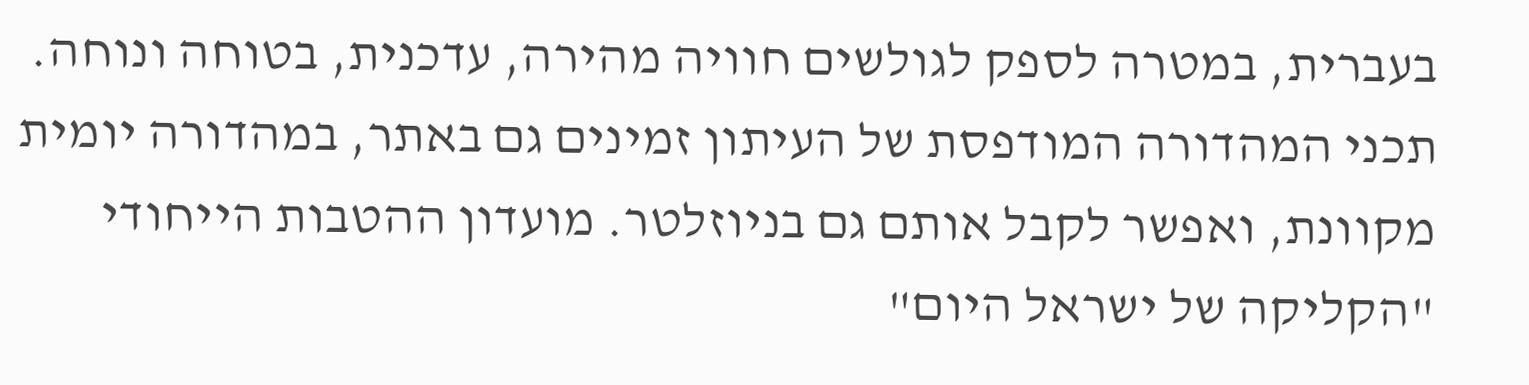בעברית, במטרה לספק לגולשים חוויה מהירה, עדכנית, בטוחה ונוחה. תכני המהדורה המודפסת של העיתון זמינים גם באתר, במהדורה יומית מקוונת, ואפשר לקבל אותם גם בניוזלטר. מועדון ההטבות הייחודי "הקליקה של ישראל היום"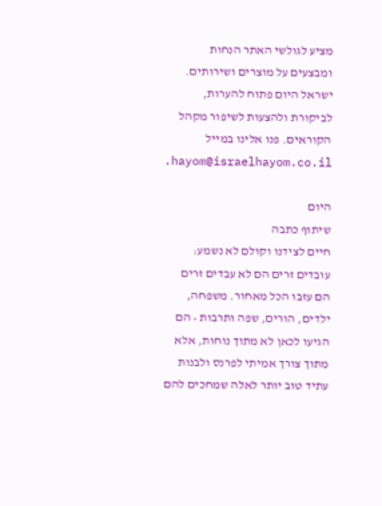מציע לגולשי האתר הנחות ומבצעים על מוצרים ושירותים. ישראל היום פתוח להערות, לביקורת ולהצעות לשיפור מקהל הקוראים. פנו אלינו במייל hayom@israelhayom.co.il.

היום
שיתוף כתבה
חיים לצידנו וקולם לא נשמע: עובדים זרים הם לא עבדים זרים
הם עזבו הכל מאחור. משפחה, ילדים, הורים, שפה ותרבות • הם הגיעו לכאן לא מתוך נוחות, אלא מתוך צורך אמיתי לפרנס ולבנות עתיד טוב יותר לאלה שמחכים להם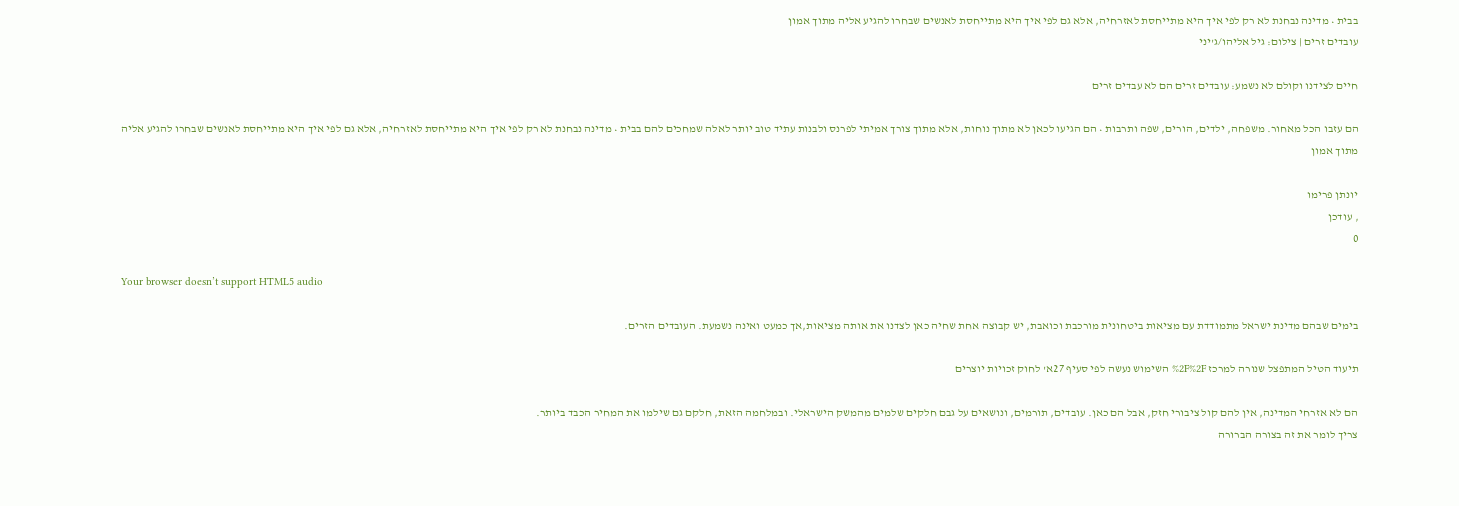בבית • מדינה נבחנת לא רק לפי איך היא מתייחסת לאזרחיה, אלא גם לפי איך היא מתייחסת לאנשים שבחרו להגיע אליה מתוך אמון
עובדים זרים | צילום: גיל אליהו/ג'יני

חיים לצידנו וקולם לא נשמע: עובדים זרים הם לא עבדים זרים

הם עזבו הכל מאחור. משפחה, ילדים, הורים, שפה ותרבות • הם הגיעו לכאן לא מתוך נוחות, אלא מתוך צורך אמיתי לפרנס ולבנות עתיד טוב יותר לאלה שמחכים להם בבית • מדינה נבחנת לא רק לפי איך היא מתייחסת לאזרחיה, אלא גם לפי איך היא מתייחסת לאנשים שבחרו להגיע אליה מתוך אמון

יונתן פרימו
, עודכן
0

Your browser doesn’t support HTML5 audio

בימים שבהם מדינת ישראל מתמודדת עם מציאות ביטחונית מורכבת וכואבת, יש קבוצה אחת שחיה כאן לצדנו את אותה מציאות,אך כמעט ואינה נשמעת. העובדים הזרים.

תיעוד הטיל המתפצל שנורה למרכז %2F%2F השימוש נעשה לפי סעיף 27א' לחוק זכויות יוצרים

הם לא אזרחי המדינה, אין להם קול ציבורי חזק, אבל הם כאן. עובדים, תורמים, ונושאים על גבם חלקים שלמים מהמשק הישראלי. ובמלחמה הזאת, חלקם גם שילמו את המחיר הכבד ביותר.
צריך לומר את זה בצורה הברורה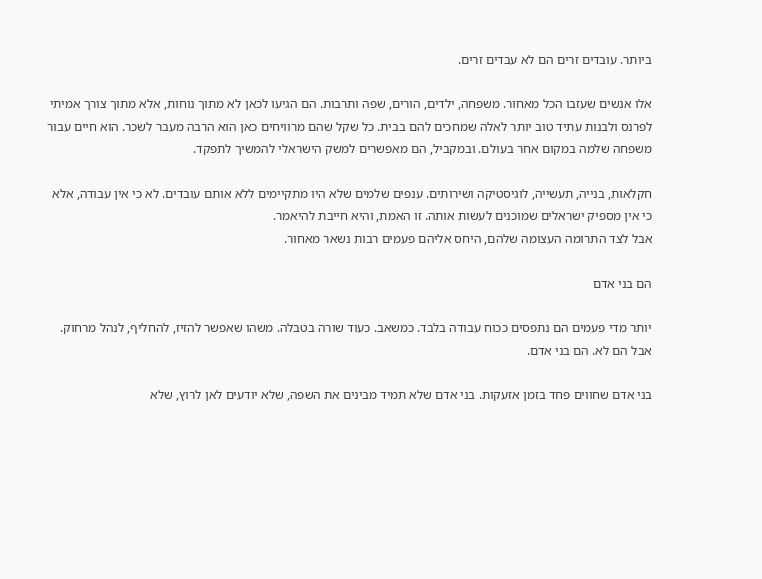ביותר. עובדים זרים הם לא עבדים זרים.

אלו אנשים שעזבו הכל מאחור. משפחה, ילדים, הורים, שפה ותרבות. הם הגיעו לכאן לא מתוך נוחות, אלא מתוך צורך אמיתי לפרנס ולבנות עתיד טוב יותר לאלה שמחכים להם בבית. כל שקל שהם מרוויחים כאן הוא הרבה מעבר לשכר. הוא חיים עבור משפחה שלמה במקום אחר בעולם. ובמקביל, הם מאפשרים למשק הישראלי להמשיך לתפקד.

חקלאות, בנייה, תעשייה, לוגיסטיקה ושירותים. ענפים שלמים שלא היו מתקיימים ללא אותם עובדים. לא כי אין עבודה, אלא כי אין מספיק ישראלים שמוכנים לעשות אותה. זו האמת, והיא חייבת להיאמר.
אבל לצד התרומה העצומה שלהם, היחס אליהם פעמים רבות נשאר מאחור.

הם בני אדם

יותר מדי פעמים הם נתפסים ככוח עבודה בלבד. כמשאב. כעוד שורה בטבלה. משהו שאפשר להזיז, להחליף, לנהל מרחוק. אבל הם לא. הם בני אדם.

בני אדם שחווים פחד בזמן אזעקות. בני אדם שלא תמיד מבינים את השפה, שלא יודעים לאן לרוץ, שלא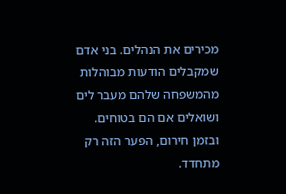מכירים את הנהלים. בני אדם שמקבלים הודעות מבוהלות מהמשפחה שלהם מעבר לים ושואלים אם הם בטוחים. ובזמן חירום, הפער הזה רק מתחדד.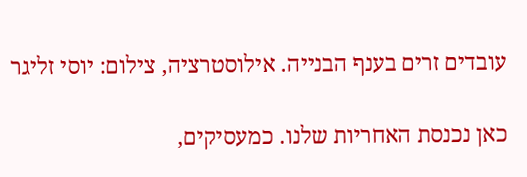עובדים זרים בענף הבנייה. אילוסטרציה, צילום: יוסי זליגר

כאן נכנסת האחריות שלנו. כמעסיקים,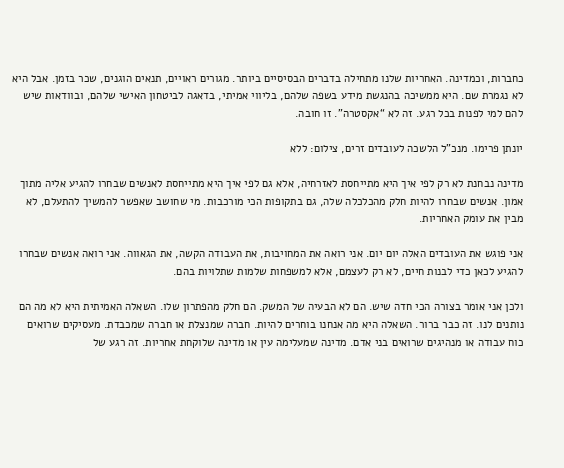כחברות, וכמדינה. האחריות שלנו מתחילה בדברים הבסיסיים ביותר. מגורים ראויים, תנאים הוגנים, שכר בזמן. אבל היא לא נגמרת שם. היא ממשיכה בהנגשת מידע בשפה שלהם, בליווי אמיתי, בדאגה לביטחון האישי שלהם, ובוודאות שיש להם למי לפנות בכל רגע. זה לא “אקסטרה”. זו חובה.

יונתן פרימו. מנכ"ל הלשכה לעובדים זרים, צילום: ללא

מדינה נבחנת לא רק לפי איך היא מתייחסת לאזרחיה, אלא גם לפי איך היא מתייחסת לאנשים שבחרו להגיע אליה מתוך אמון. אנשים שבחרו להיות חלק מהכלכלה שלה, גם בתקופות הכי מורכבות. מי שחושב שאפשר להמשיך להתעלם, לא מבין את עומק האחריות.

אני פוגש את העובדים האלה יום יום. אני רואה את המחויבות, את העבודה הקשה, את הגאווה. אני רואה אנשים שבחרו להגיע לכאן כדי לבנות חיים, לא רק לעצמם, אלא למשפחות שלמות שתלויות בהם.

ולכן אני אומר בצורה הכי חדה שיש. הם לא הבעיה של המשק. הם חלק מהפתרון שלו. השאלה האמיתית היא לא מה הם נותנים לנו. זה כבר ברור. השאלה היא מה אנחנו בוחרים להיות. חברה שמנצלת או חברה שמכבדת. מעסיקים שרואים כוח עבודה או מנהיגים שרואים בני אדם. מדינה שמעלימה עין או מדינה שלוקחת אחריות. זה רגע של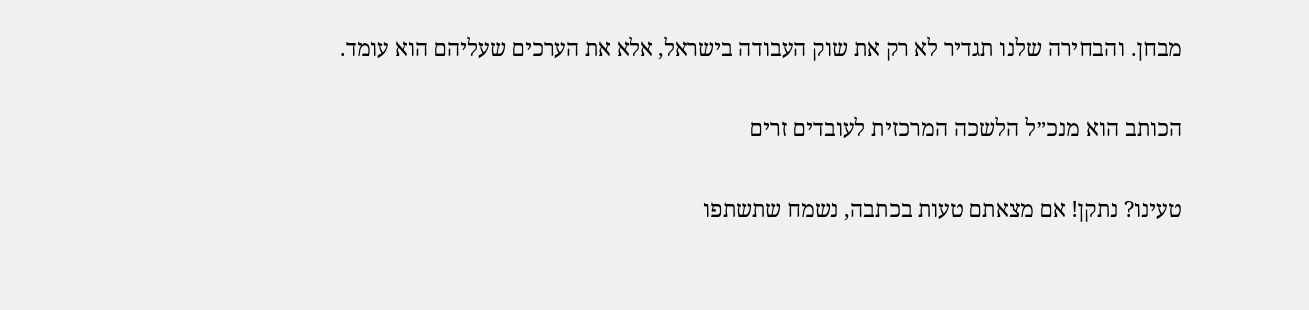מבחן. והבחירה שלנו תגדיר לא רק את שוק העבודה בישראל, אלא את הערכים שעליהם הוא עומד.

הכותב הוא מנכ״ל הלשכה המרכזית לעובדים זרים

טעינו? נתקן! אם מצאתם טעות בכתבה, נשמח שתשתפו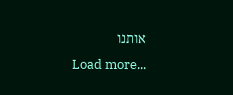אותנו
Load more...